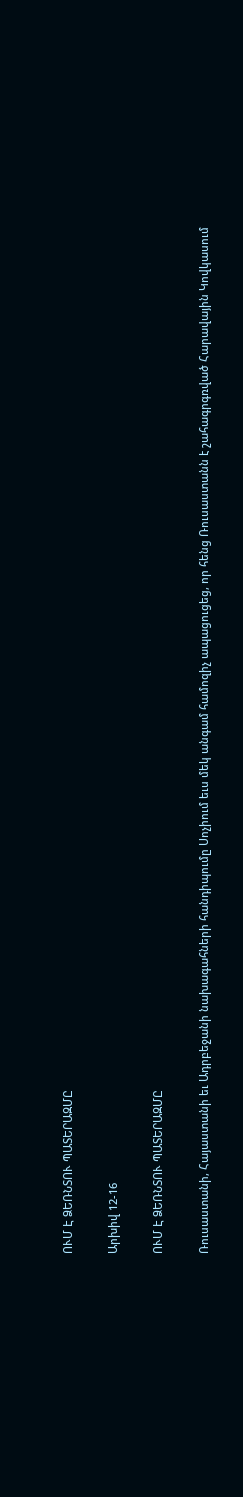ՈՒՄ Է ՁԵՌՆՏՈՒ ՊԱՏԵՐԱԶՄԸ

Արխիվ 12-16

ՈՒՄ Է ՁԵՌՆՏՈՒ ՊԱՏԵՐԱԶՄԸ

Ռուսաստանի, Հայաստանի եւ Ադրբեջանի նախագահների հանդիպումը Սոչիում եւս մեկ անգամ համոզիչ ապացուցեց, որ հենց Ռուսաստանն է շահագրգռված Հարավային Կովկասում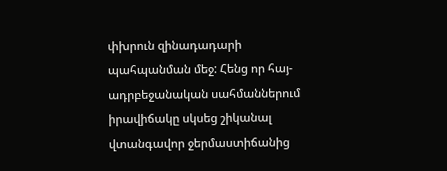փխրուն զինադադարի  պահպանման մեջ: Հենց որ հայ-ադրբեջանական սահմաններում իրավիճակը սկսեց շիկանալ վտանգավոր ջերմաստիճանից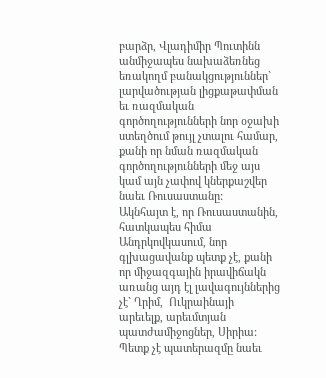բարձր, Վլադիմիր Պուտինն անմիջապես նախաձեռնեց եռակողմ բանակցություններ` լարվածության լիցքաթափման եւ ռազմական գործողությունների նոր օջախի ստեղծում թույլ չտալու համար, քանի որ նման ռազմական գործողությունների մեջ այս կամ այն չափով կներքաշվեր նաեւ Ռուսաստանը:
Ակնհայտ է, որ Ռուսաստանին, հատկապես հիմա Անդրկովկասում, նոր գլխացավանք պետք չէ, քանի որ միջազգային իրավիճակն առանց այդ էլ լավագույններից չէ` Ղրիմ,  Ուկրաինայի արեւելք, արեւմտյան պատժամիջոցներ, Սիրիա:
Պետք չէ պատերազմը նաեւ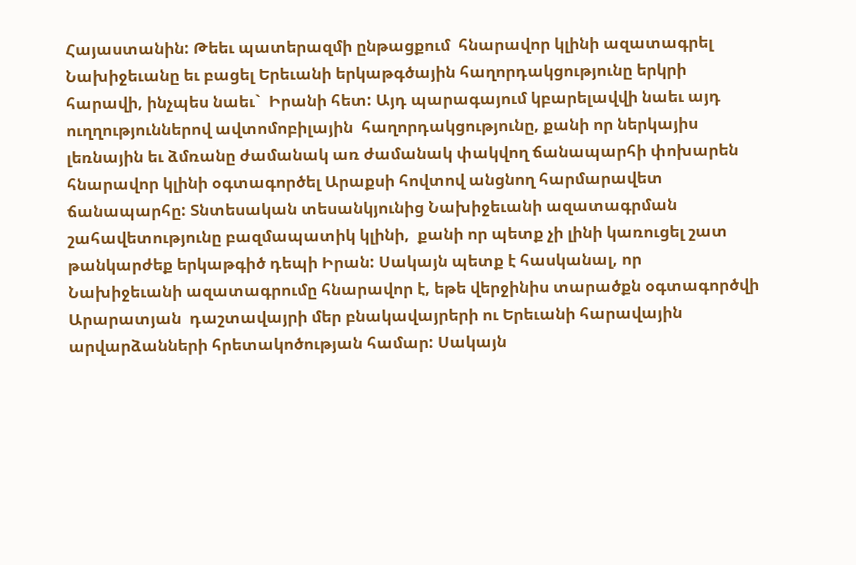Հայաստանին: Թեեւ պատերազմի ընթացքում  հնարավոր կլինի ազատագրել Նախիջեւանը եւ բացել Երեւանի երկաթգծային հաղորդակցությունը երկրի հարավի, ինչպես նաեւ`  Իրանի հետ: Այդ պարագայում կբարելավվի նաեւ այդ ուղղություններով ավտոմոբիլային  հաղորդակցությունը, քանի որ ներկայիս լեռնային եւ ձմռանը ժամանակ առ ժամանակ փակվող ճանապարհի փոխարեն հնարավոր կլինի օգտագործել Արաքսի հովտով անցնող հարմարավետ ճանապարհը: Տնտեսական տեսանկյունից Նախիջեւանի ազատագրման շահավետությունը բազմապատիկ կլինի,  քանի որ պետք չի լինի կառուցել շատ թանկարժեք երկաթգիծ դեպի Իրան: Սակայն պետք է հասկանալ, որ Նախիջեւանի ազատագրումը հնարավոր է, եթե վերջինիս տարածքն օգտագործվի Արարատյան  դաշտավայրի մեր բնակավայրերի ու Երեւանի հարավային արվարձանների հրետակոծության համար: Սակայն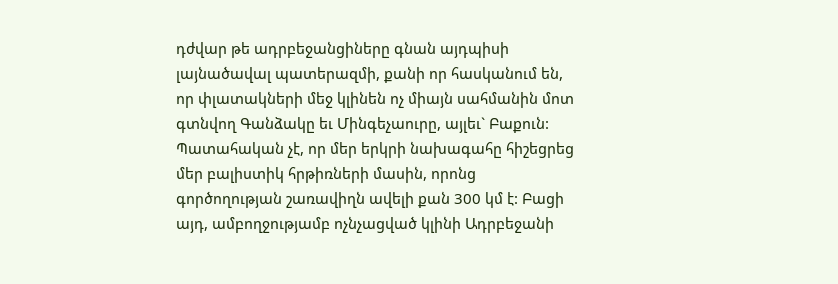դժվար թե ադրբեջանցիները գնան այդպիսի լայնածավալ պատերազմի, քանի որ հասկանում են, որ փլատակների մեջ կլինեն ոչ միայն սահմանին մոտ գտնվող Գանձակը եւ Մինգեչաուրը, այլեւ` Բաքուն: Պատահական չէ, որ մեր երկրի նախագահը հիշեցրեց մեր բալիստիկ հրթիռների մասին, որոնց գործողության շառավիղն ավելի քան 300 կմ է: Բացի այդ, ամբողջությամբ ոչնչացված կլինի Ադրբեջանի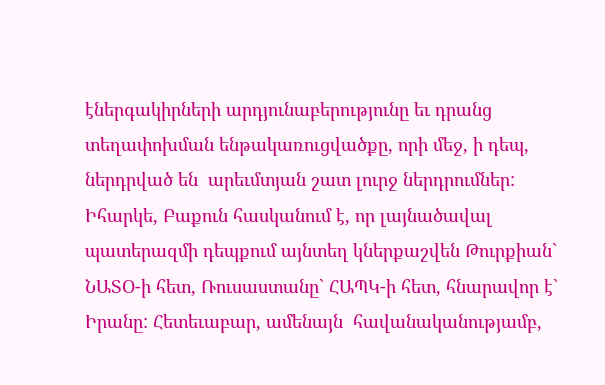էներգակիրների արդյունաբերությունը եւ դրանց տեղափոխման ենթակառուցվածքը, որի մեջ, ի դեպ, ներդրված են  արեւմտյան շատ լուրջ ներդրումներ:
Իհարկե, Բաքուն հասկանում է, որ լայնածավալ պատերազմի դեպքում այնտեղ կներքաշվեն Թուրքիան` ՆԱՏՕ-ի հետ, Ռուսաստանը` ՀԱՊԿ-ի հետ, հնարավոր է` Իրանը: Հետեւաբար, ամենայն  հավանականությամբ,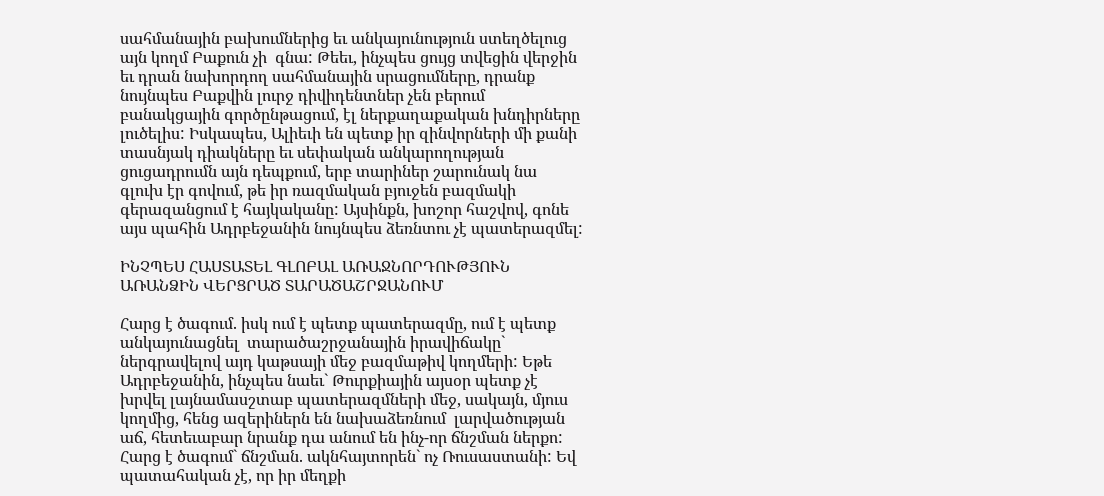սահմանային բախումներից եւ անկայունություն ստեղծելուց այն կողմ Բաքուն չի  գնա: Թեեւ, ինչպես ցույց տվեցին վերջին եւ դրան նախորդող սահմանային սրացումները, դրանք նույնպես Բաքվին լուրջ դիվիդենտներ չեն բերում բանակցային գործընթացում, էլ ներքաղաքական խնդիրները լուծելիս: Իսկապես, Ալիեւի են պետք իր զինվորների մի քանի տասնյակ դիակները եւ սեփական անկարողության ցուցադրումն այն դեպքում, երբ տարիներ շարունակ նա գլուխ էր գովում, թե իր ռազմական բյուջեն բազմակի գերազանցում է հայկականը: Այսինքն, խոշոր հաշվով, գոնե այս պահին Ադրբեջանին նույնպես ձեռնտու չէ պատերազմել:

ԻՆՉՊԵՍ ՀԱՍՏԱՏԵԼ ԳԼՈԲԱԼ ԱՌԱՋՆՈՐԴՈՒԹՅՈՒՆ ԱՌԱՆՁԻՆ ՎԵՐՑՐԱԾ ՏԱՐԱԾԱՇՐՋԱՆՈՒՄ

Հարց է ծագում. իսկ ում է պետք պատերազմը, ում է պետք անկայունացնել  տարածաշրջանային իրավիճակը` ներգրավելով այդ կաթսայի մեջ բազմաթիվ կողմերի: Եթե Ադրբեջանին, ինչպես նաեւ` Թուրքիային այսօր պետք չէ խրվել լայնամասշտաբ պատերազմների մեջ, սակայն, մյուս կողմից, հենց ազերիներն են նախաձեռնում  լարվածության աճ, հետեւաբար նրանք դա անում են ինչ-որ ճնշման ներքո: Հարց է ծագում` ճնշման. ակնհայտորեն` ոչ Ռուսաստանի: Եվ պատահական չէ, որ իր մեղքի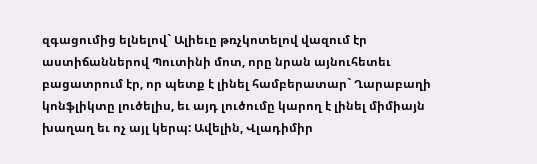զգացումից ելնելով` Ալիեւը թռչկոտելով վազում էր աստիճաններով Պուտինի մոտ, որը նրան այնուհետեւ բացատրում էր, որ պետք է լինել համբերատար` Ղարաբաղի կոնֆլիկտը լուծելիս, եւ այդ լուծումը կարող է լինել միմիայն խաղաղ եւ ոչ այլ կերպ: Ավելին, Վլադիմիր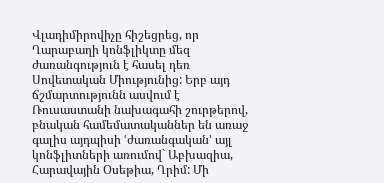Վլադիմիրովիչը հիշեցրեց, որ Ղարաբաղի կոնֆլիկտը մեզ ժառանգություն է հասել դեռ Սովետական Միությունից: Երբ այդ ճշմարտությունն ասվում է Ռուսաստանի նախագահի շուրթերով, բնական համեմատականներ են առաջ գալիս այդպիսի ՙժառանգական՚ այլ կոնֆլիտների առումով` Աբխազիա, Հարավային Օսեթիա, Ղրիմ: Մի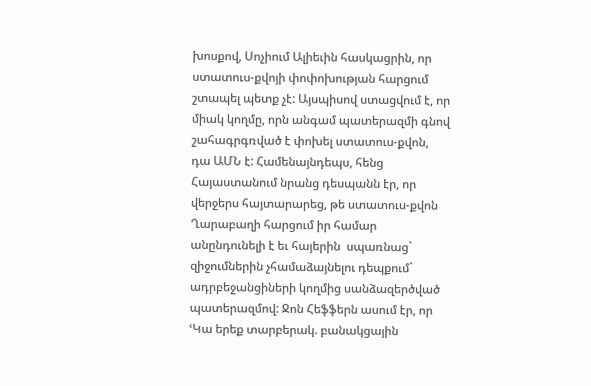խոսքով, Սոչիում Ալիեւին հասկացրին, որ ստատուս-քվոյի փոփոխության հարցում շտապել պետք չէ: Այսպիսով ստացվում է, որ միակ կողմը, որն անգամ պատերազմի գնով շահագրգռված է փոխել ստատուս-քվոն, դա ԱՄՆ է: Համենայնդեպս, հենց Հայաստանում նրանց դեսպանն էր, որ վերջերս հայտարարեց, թե ստատուս-քվոն Ղարաբաղի հարցում իր համար անընդունելի է եւ հայերին  սպառնաց` զիջումներին չհամաձայնելու դեպքում` ադրբեջանցիների կողմից սանձազերծված պատերազմով: Ջոն Հեֆֆերն ասում էր, որ ՙԿա երեք տարբերակ. բանակցային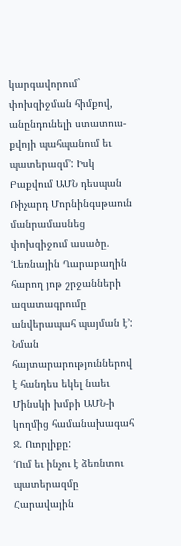կարգավորում` փոխզիջման հիմքով, անընդունելի ստատուս-քվոյի պահպանում եւ պատերազմ՚: Իսկ Բաքվում ԱՄՆ դեսպան Ռիչարդ Մորնինգսթաուն մանրամասնեց փոխզիջում ասածը. ՙԼեռնային Ղարաբաղին հարող յոթ շրջանների ազատագրումը անվերապահ պայման է՚: Նման հայտարարություններով է հանդես եկել նաեւ Մինսկի խմբի ԱՄՆ-ի կողմից համանախագահ Ջ. Ուորլիքը:
ՙՈւմ եւ ինչու է ձեռնտու պատերազմը Հարավային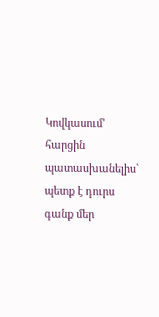Կովկասում՚ հարցին պատասխանելիս` պետք է դուրս  գանք մեր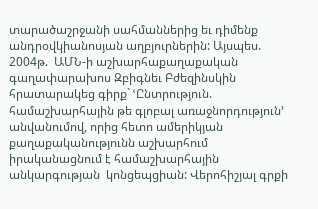տարածաշրջանի սահմաններից եւ դիմենք անդրօվկիանոսյան աղբյուրներին: Այսպես. 2004թ.  ԱՄՆ-ի աշխարհաքաղաքական գաղափարախոս Զբիգնեւ Բժեզինսկին հրատարակեց գիրք` ՙԸնտրություն. համաշխարհային թե գլոբալ առաջնորդություն՚ անվանումով, որից հետո ամերիկյան  քաղաքականությունն աշխարհում իրականացնում է համաշխարհային  անկարգության  կոնցեպցիան: Վերոհիշյալ գրքի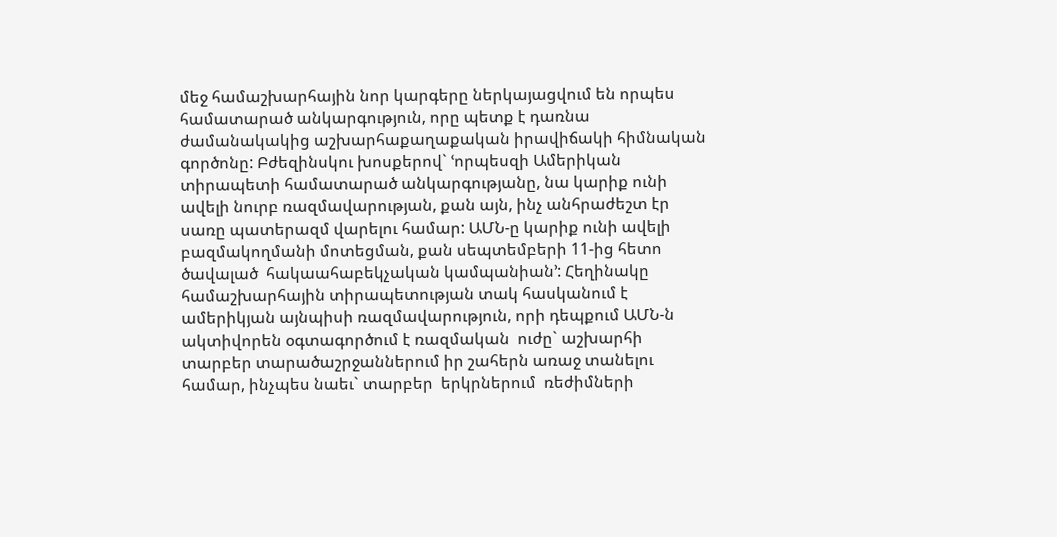մեջ համաշխարհային նոր կարգերը ներկայացվում են որպես համատարած անկարգություն, որը պետք է դառնա ժամանակակից աշխարհաքաղաքական իրավիճակի հիմնական գործոնը: Բժեզինսկու խոսքերով` ՙորպեսզի Ամերիկան տիրապետի համատարած անկարգությանը, նա կարիք ունի  ավելի նուրբ ռազմավարության, քան այն, ինչ անհրաժեշտ էր սառը պատերազմ վարելու համար: ԱՄՆ-ը կարիք ունի ավելի բազմակողմանի մոտեցման, քան սեպտեմբերի 11-ից հետո ծավալած  հակաահաբեկչական կամպանիան՚: Հեղինակը համաշխարհային տիրապետության տակ հասկանում է  ամերիկյան այնպիսի ռազմավարություն, որի դեպքում ԱՄՆ-ն ակտիվորեն օգտագործում է ռազմական  ուժը` աշխարհի տարբեր տարածաշրջաններում իր շահերն առաջ տանելու համար, ինչպես նաեւ` տարբեր  երկրներում  ռեժիմների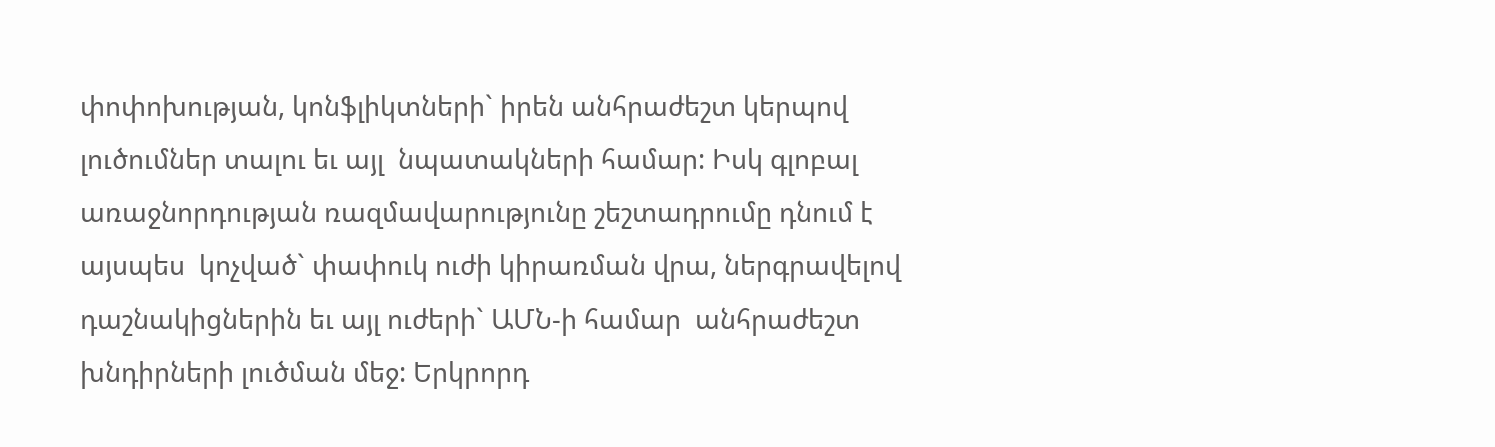փոփոխության, կոնֆլիկտների` իրեն անհրաժեշտ կերպով լուծումներ տալու եւ այլ  նպատակների համար: Իսկ գլոբալ առաջնորդության ռազմավարությունը շեշտադրումը դնում է այսպես  կոչված` փափուկ ուժի կիրառման վրա, ներգրավելով դաշնակիցներին եւ այլ ուժերի` ԱՄՆ-ի համար  անհրաժեշտ խնդիրների լուծման մեջ: Երկրորդ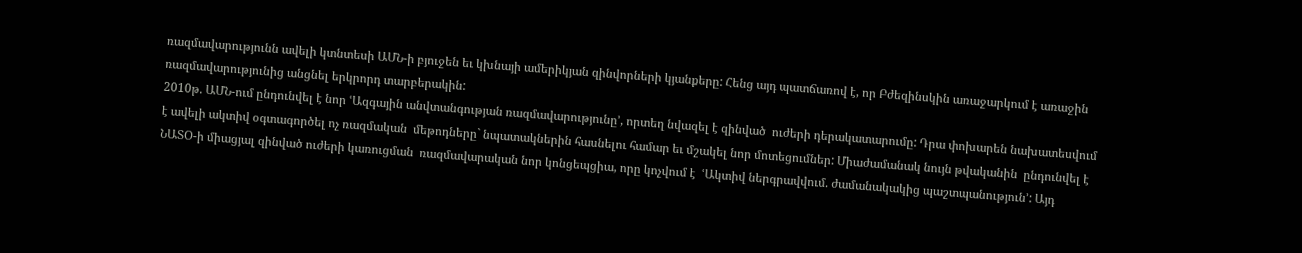ռազմավարությունն ավելի կտնտեսի ԱՄՆ-ի բյուջեն եւ կխնայի ամերիկյան զինվորների կյանքերը: Հենց այդ պատճառով է, որ Բժեզինսկին առաջարկում է առաջին ռազմավարությունից անցնել երկրորդ տարբերակին:
2010թ. ԱՄՆ-ում ընդունվել է նոր ՙԱզգային անվտանգության ռազմավարությունը՚, որտեղ նվազել է զինված  ուժերի դերակատարումը: Դրա փոխարեն նախատեսվում է ավելի ակտիվ օգտագործել ոչ ռազմական  մեթոդները` նպատակներին հասնելու համար եւ մշակել նոր մոտեցումներ: Միաժամանակ նույն թվականին  ընդունվել է ՆԱՏՕ-ի միացյալ զինված ուժերի կառուցման  ռազմավարական նոր կոնցեպցիա, որը կոչվում է  ՙԱկտիվ ներգրավվում. ժամանակակից պաշտպանություն՚: Այդ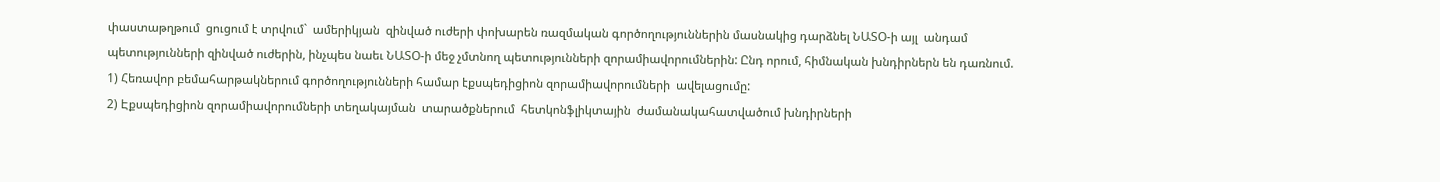փաստաթղթում  ցուցում է տրվում`  ամերիկյան  զինված ուժերի փոխարեն ռազմական գործողություններին մասնակից դարձնել ՆԱՏՕ-ի այլ  անդամ պետությունների զինված ուժերին, ինչպես նաեւ ՆԱՏՕ-ի մեջ չմտնող պետությունների զորամիավորումներին: Ընդ որում, հիմնական խնդիրներն են դառնում.
1) Հեռավոր բեմահարթակներում գործողությունների համար էքսպեդիցիոն զորամիավորումների  ավելացումը:
2) Էքսպեդիցիոն զորամիավորումների տեղակայման  տարածքներում  հետկոնֆլիկտային  ժամանակահատվածում խնդիրների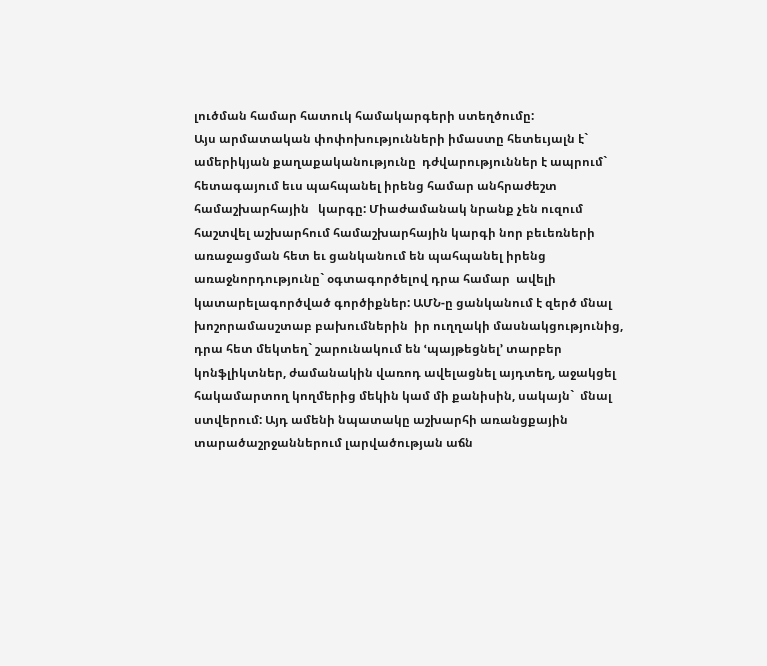լուծման համար հատուկ համակարգերի ստեղծումը:
Այս արմատական փոփոխությունների իմաստը հետեւյալն է` ամերիկյան քաղաքականությունը  դժվարություններ է ապրում`  հետագայում եւս պահպանել իրենց համար անհրաժեշտ համաշխարհային   կարգը: Միաժամանակ նրանք չեն ուզում հաշտվել աշխարհում համաշխարհային կարգի նոր բեւեռների  առաջացման հետ եւ ցանկանում են պահպանել իրենց առաջնորդությունը` օգտագործելով դրա համար  ավելի կատարելագործված գործիքներ: ԱՄՆ-ը ցանկանում է զերծ մնալ խոշորամասշտաբ բախումներին  իր ուղղակի մասնակցությունից, դրա հետ մեկտեղ` շարունակում են ՙպայթեցնել՚ տարբեր  կոնֆլիկտներ, ժամանակին վառոդ ավելացնել այդտեղ, աջակցել հակամարտող կողմերից մեկին կամ մի քանիսին, սակայն`  մնալ ստվերում: Այդ ամենի նպատակը աշխարհի առանցքային  տարածաշրջաններում լարվածության աճն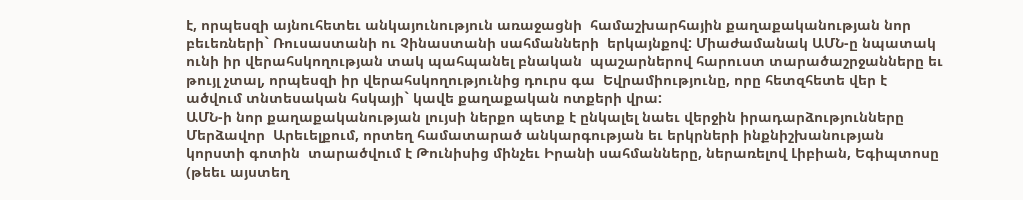է, որպեսզի այնուհետեւ անկայունություն առաջացնի  համաշխարհային քաղաքականության նոր բեւեռների` Ռուսաստանի ու Չինաստանի սահմանների  երկայնքով: Միաժամանակ ԱՄՆ-ը նպատակ ունի իր վերահսկողության տակ պահպանել բնական  պաշարներով հարուստ տարածաշրջանները եւ թույլ չտալ, որպեսզի իր վերահսկողությունից դուրս գա  Եվրամիությունը, որը հետզհետե վեր է ածվում տնտեսական հսկայի` կավե քաղաքական ոտքերի վրա:
ԱՄՆ-ի նոր քաղաքականության լույսի ներքո պետք է ընկալել նաեւ վերջին իրադարձությունները Մերձավոր  Արեւելքում, որտեղ համատարած անկարգության եւ երկրների ինքնիշխանության  կորստի գոտին  տարածվում է Թունիսից մինչեւ Իրանի սահմանները, ներառելով Լիբիան, Եգիպտոսը (թեեւ այստեղ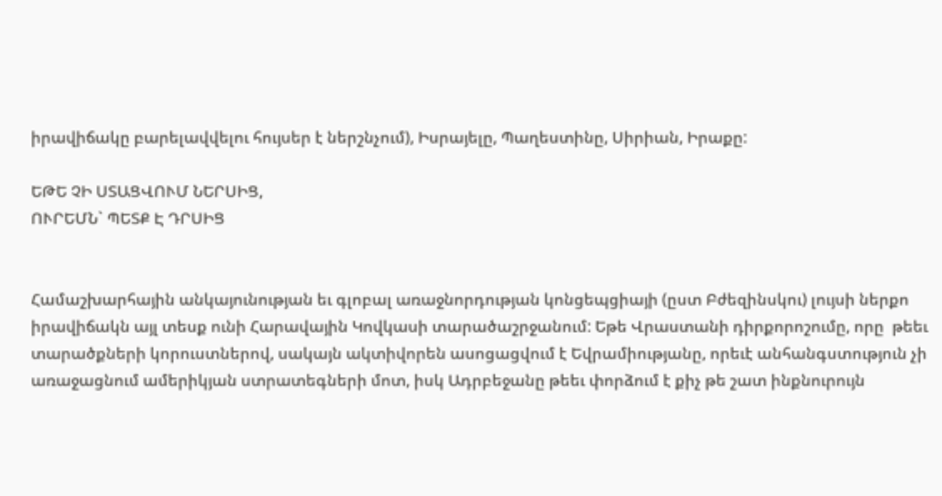իրավիճակը բարելավվելու հույսեր է ներշնչում), Իսրայելը, Պաղեստինը, Սիրիան, Իրաքը:

ԵԹԵ ՉԻ ՍՏԱՑՎՈՒՄ ՆԵՐՍԻՑ,
ՈՒՐԵՄՆ` ՊԵՏՔ Է ԴՐՍԻՑ


Համաշխարհային անկայունության եւ գլոբալ առաջնորդության կոնցեպցիայի (ըստ Բժեզինսկու) լույսի ներքո  իրավիճակն այլ տեսք ունի Հարավային Կովկասի տարածաշրջանում: Եթե Վրաստանի դիրքորոշումը, որը  թեեւ տարածքների կորուստներով, սակայն ակտիվորեն ասոցացվում է Եվրամիությանը, որեւէ անհանգստություն չի առաջացնում ամերիկյան ստրատեգների մոտ, իսկ Ադրբեջանը թեեւ փորձում է քիչ թե շատ ինքնուրույն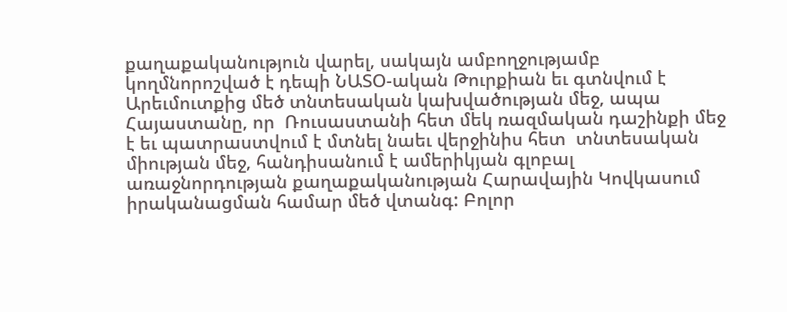քաղաքականություն վարել, սակայն ամբողջությամբ կողմնորոշված է դեպի ՆԱՏՕ-ական Թուրքիան եւ գտնվում է Արեւմուտքից մեծ տնտեսական կախվածության մեջ, ապա Հայաստանը, որ  Ռուսաստանի հետ մեկ ռազմական դաշինքի մեջ է եւ պատրաստվում է մտնել նաեւ վերջինիս հետ  տնտեսական միության մեջ, հանդիսանում է ամերիկյան գլոբալ առաջնորդության քաղաքականության Հարավային Կովկասում իրականացման համար մեծ վտանգ: Բոլոր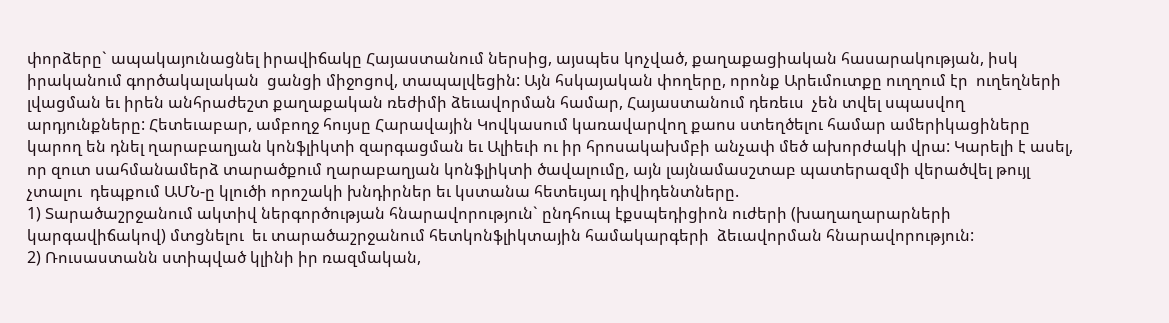փորձերը` ապակայունացնել իրավիճակը Հայաստանում ներսից, այսպես կոչված, քաղաքացիական հասարակության, իսկ իրականում գործակալական  ցանցի միջոցով, տապալվեցին: Այն հսկայական փողերը, որոնք Արեւմուտքը ուղղում էր  ուղեղների լվացման եւ իրեն անհրաժեշտ քաղաքական ռեժիմի ձեւավորման համար, Հայաստանում դեռեւս  չեն տվել սպասվող արդյունքները: Հետեւաբար, ամբողջ հույսը Հարավային Կովկասում կառավարվող քաոս ստեղծելու համար ամերիկացիները կարող են դնել ղարաբաղյան կոնֆլիկտի զարգացման եւ Ալիեւի ու իր հրոսակախմբի անչափ մեծ ախորժակի վրա: Կարելի է ասել, որ զուտ սահմանամերձ տարածքում ղարաբաղյան կոնֆլիկտի ծավալումը, այն լայնամասշտաբ պատերազմի վերածվել թույլ չտալու  դեպքում ԱՄՆ-ը կլուծի որոշակի խնդիրներ եւ կստանա հետեւյալ դիվիդենտները.
1) Տարածաշրջանում ակտիվ ներգործության հնարավորություն` ընդհուպ էքսպեդիցիոն ուժերի (խաղաղարարների կարգավիճակով) մտցնելու  եւ տարածաշրջանում հետկոնֆլիկտային համակարգերի  ձեւավորման հնարավորություն:
2) Ռուսաստանն ստիպված կլինի իր ռազմական,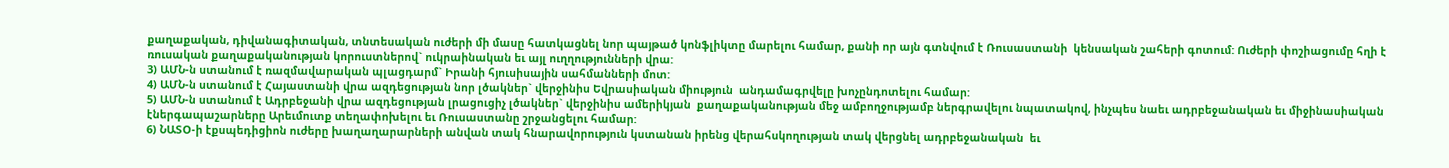քաղաքական, դիվանագիտական, տնտեսական ուժերի մի մասը հատկացնել նոր պայթած կոնֆլիկտը մարելու համար, քանի որ այն գտնվում է Ռուսաստանի  կենսական շահերի գոտում: Ուժերի փոշիացումը հղի է ռուսական քաղաքականության կորուստներով` ուկրաինական եւ այլ ուղղությունների վրա:
3) ԱՄՆ-ն ստանում է ռազմավարական պլացդարմ` Իրանի հյուսիսային սահմանների մոտ:
4) ԱՄՆ-ն ստանում է Հայաստանի վրա ազդեցության նոր լծակներ` վերջինիս Եվրասիական միություն  անդամագրվելը խոչընդոտելու համար:
5) ԱՄՆ-ն ստանում է Ադրբեջանի վրա ազդեցության լրացուցիչ լծակներ` վերջինիս ամերիկյան  քաղաքականության մեջ ամբողջությամբ ներգրավելու նպատակով, ինչպես նաեւ ադրբեջանական եւ միջինասիական էներգապաշարները Արեւմուտք տեղափոխելու եւ Ռուսաստանը շրջանցելու համար:
6) ՆԱՏՕ-ի էքսպեդիցիոն ուժերը խաղաղարարների անվան տակ հնարավորություն կստանան իրենց վերահսկողության տակ վերցնել ադրբեջանական  եւ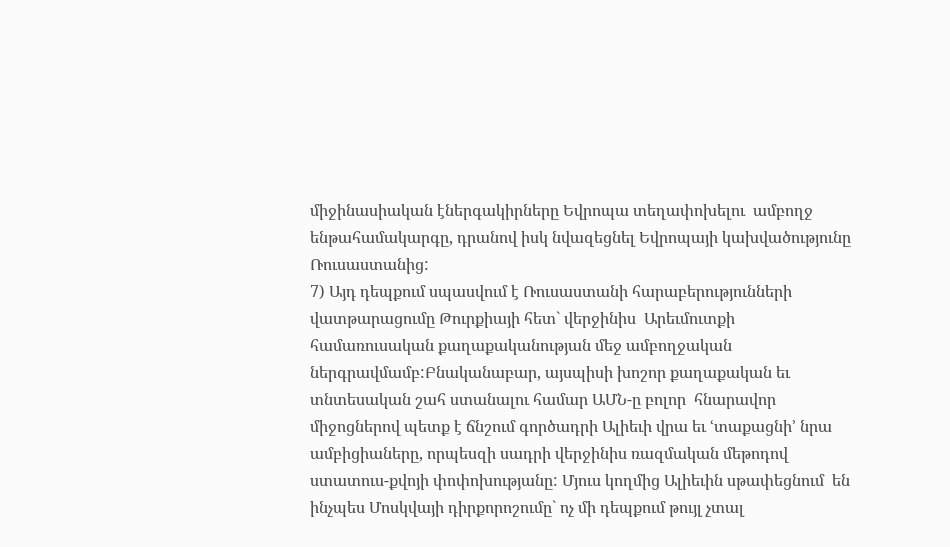միջինասիական էներգակիրները Եվրոպա տեղափոխելու  ամբողջ ենթահամակարգը, դրանով իսկ նվազեցնել Եվրոպայի կախվածությունը Ռուսաստանից:
7) Այդ դեպքում սպասվում է Ռուսաստանի հարաբերությունների վատթարացումը Թուրքիայի հետ` վերջինիս  Արեւմուտքի համառուսական քաղաքականության մեջ ամբողջական ներգրավմամբ:Բնականաբար, այսպիսի խոշոր քաղաքական եւ տնտեսական շահ ստանալու համար ԱՄՆ-ը բոլոր  հնարավոր միջոցներով պետք է ճնշում գործադրի Ալիեւի վրա եւ ՙտաքացնի՚ նրա ամբիցիաները, որպեսզի սադրի վերջինիս ռազմական մեթոդով ստատուս-քվոյի փոփոխությանը: Մյուս կողմից Ալիեւին սթափեցնում  են ինչպես Մոսկվայի դիրքորոշումը` ոչ մի դեպքում թույլ չտալ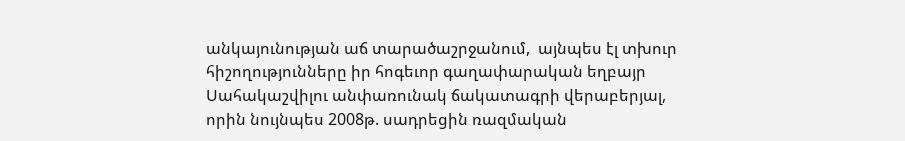անկայունության աճ տարածաշրջանում,  այնպես էլ տխուր հիշողությունները իր հոգեւոր գաղափարական եղբայր Սահակաշվիլու անփառունակ ճակատագրի վերաբերյալ, որին նույնպես 2008թ. սադրեցին ռազմական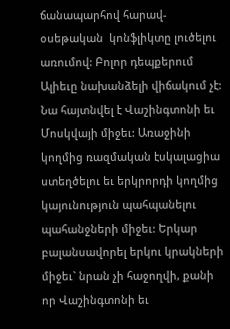ճանապարհով հարավ-օսեթական  կոնֆլիկտը լուծելու առումով: Բոլոր դեպքերում Ալիեւը նախանձելի վիճակում չէ: Նա հայտնվել է Վաշինգտոնի եւ Մոսկվայի միջեւ: Առաջինի կողմից ռազմական էսկալացիա ստեղծելու եւ երկրորդի կողմից կայունություն պահպանելու պահանջների միջեւ: Երկար բալանսավորել երկու կրակների միջեւ` նրան չի հաջողվի, քանի որ Վաշինգտոնի եւ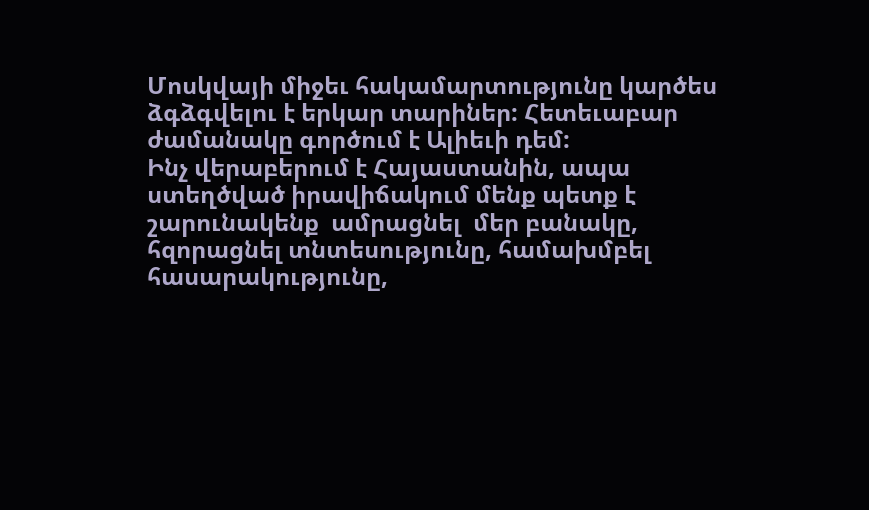Մոսկվայի միջեւ հակամարտությունը կարծես ձգձգվելու է երկար տարիներ: Հետեւաբար ժամանակը գործում է Ալիեւի դեմ:
Ինչ վերաբերում է Հայաստանին, ապա ստեղծված իրավիճակում մենք պետք է շարունակենք  ամրացնել  մեր բանակը, հզորացնել տնտեսությունը, համախմբել հասարակությունը,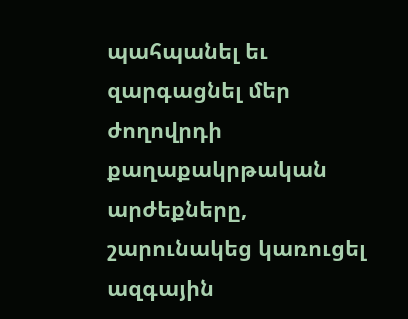պահպանել եւ զարգացնել մեր  ժողովրդի քաղաքակրթական արժեքները, շարունակեց կառուցել ազգային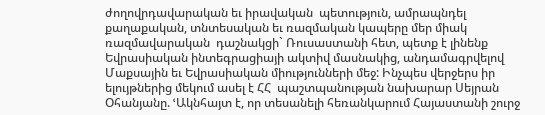ժողովրդավարական եւ իրավական  պետություն, ամրապնդել քաղաքական, տնտեսական եւ ռազմական կապերը մեր միակ ռազմավարական  դաշնակցի` Ռուսաստանի հետ, պետք է լինենք Եվրասիական ինտեգրացիայի ակտիվ մասնակից, անդամագրվելով  Մաքսային եւ Եվրասիական միությունների մեջ: Ինչպես վերջերս իր ելույթներից մեկում ասել է ՀՀ  պաշտպանության նախարար Սեյրան Օհանյանը. ՙԱկնհայտ է, որ տեսանելի հեռանկարում Հայաստանի շուրջ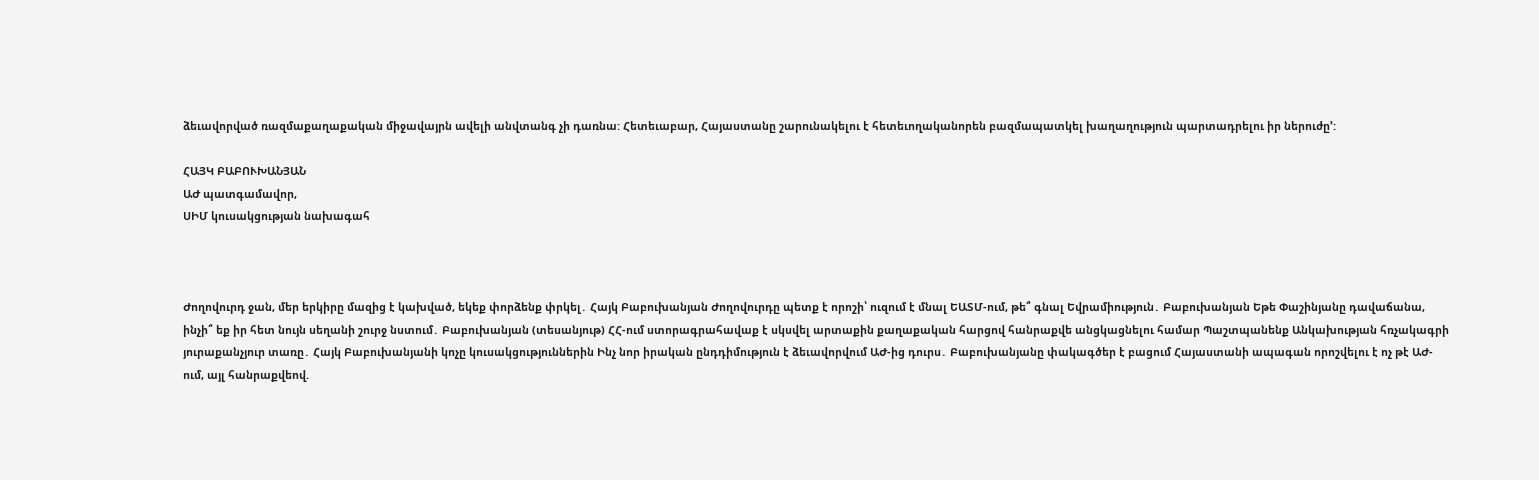ձեւավորված ռազմաքաղաքական միջավայրն ավելի անվտանգ չի դառնա: Հետեւաբար, Հայաստանը շարունակելու է հետեւողականորեն բազմապատկել խաղաղություն պարտադրելու իր ներուժը՚:

ՀԱՅԿ ԲԱԲՈՒԽԱՆՅԱՆ
ԱԺ պատգամավոր,
ՍԻՄ կուսակցության նախագահ



Ժողովուրդ ջան, մեր երկիրը մազից է կախված, եկեք փորձենք փրկել․ Հայկ Բաբուխանյան Ժողովուրդը պետք է որոշի՝ ուզում է մնալ ԵԱՏՄ-ում, թե՞ գնալ Եվրամիություն․ Բաբուխանյան Եթե Փաշինյանը դավաճանա, ինչի՞ եք իր հետ նույն սեղանի շուրջ նստում․ Բաբուխանյան (տեսանյութ) ՀՀ-ում ստորագրահավաք է սկսվել արտաքին քաղաքական հարցով հանրաքվե անցկացնելու համար Պաշտպանենք Անկախության հռչակագրի յուրաքանչյուր տառը․ Հայկ Բաբուխանյանի կոչը կուսակցություններին Ինչ նոր իրական ընդդիմություն է ձեւավորվում ԱԺ-ից դուրս․ Բաբուխանյանը փակագծեր է բացում Հայաստանի ապագան որոշվելու է ոչ թէ ԱԺ-ում, այլ հանրաքվեով.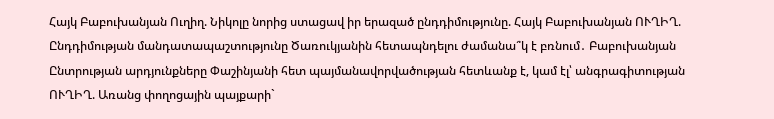Հայկ Բաբուխանյան Ուղիղ. Նիկոլը նորից ստացավ իր երազած ընդդիմությունը. Հայկ Բաբուխանյան ՈՒՂԻՂ. Ընդդիմության մանդատապաշտությունը Ծառուկյանին հետապնդելու ժամանա՞կ է բռնում․ Բաբուխանյան Ընտրության արդյունքները Փաշինյանի հետ պայմանավորվածության հետևանք է, կամ էլ՝ անգրագիտության ՈՒՂԻՂ. Առանց փողոցային պայքարի`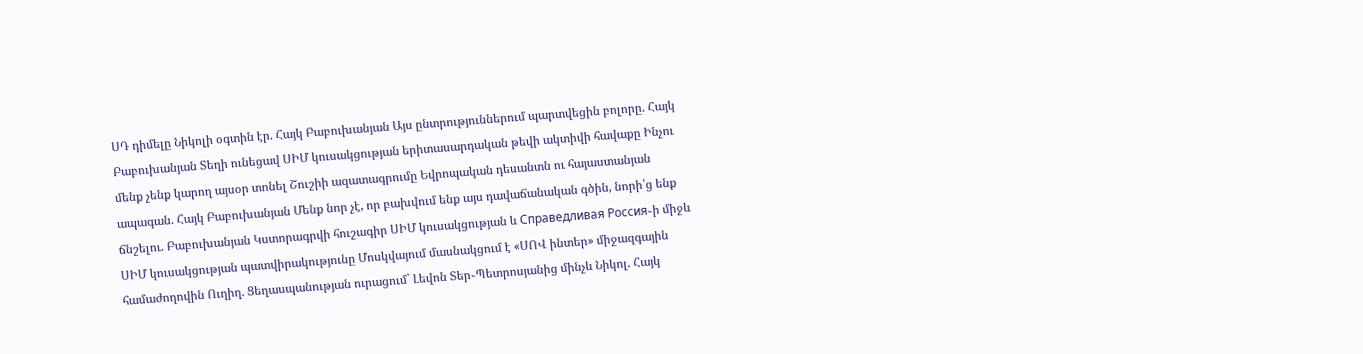ՍԴ դիմելը Նիկոլի օգտին էր. Հայկ Բաբուխանյան Այս ընտրություններում պարտվեցին բոլորը. Հայկ Բաբուխանյան Տեղի ունեցավ ՍԻՄ կուսակցության երիտասարդական թեվի ակտիվի հավաքը Ինչու մենք չենք կարող այսօր տոնել Շուշիի ազատագրումը Եվրոպական դեսանտն ու հայաստանյան ապագան. Հայկ Բաբուխանյան Մենք նոր չէ, որ բախվում ենք այս դավաճանական գծին, նորի՛ց ենք ճնշելու. Բաբուխանյան Կստորագրվի հուշագիր ՍԻՄ կուսակցության և Справедливая Россия֊ի միջև ՍԻՄ կուսակցության պատվիրակությունը Մոսկվայում մասնակցում է «ՍՈՎ ինտեր» միջազգային համաժողովին Ուղիղ. Ցեղասպանության ուրացում` Լեվոն Տեր֊Պետրոսյանից մինչև Նիկոլ. Հայկ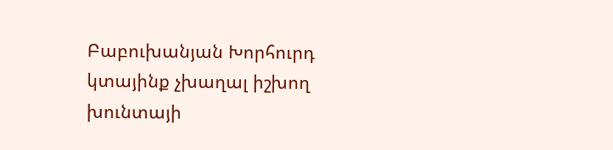Բաբուխանյան Խորհուրդ կտայինք չխաղալ իշխող խունտայի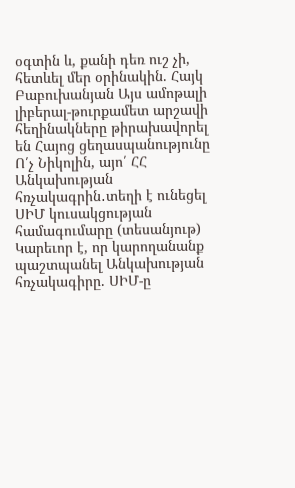օգտին և, քանի դեռ ուշ չի, հետևել մեր օրինակին. Հայկ Բաբուխանյան Այս ամոթալի լիբերալ-թուրքամետ արշավի հեղինակները թիրախավորել են Հայոց ցեղասպանությունը Ո՛չ Նիկոլին, այո՛ ՀՀ Անկախության հռչակագրին․տեղի է ունեցել ՍԻՄ կուսակցության համագումարը (տեսանյութ) Կարեւոր է, որ կարողանանք պաշտպանել Անկախության հռչակագիրը. ՍԻՄ-ը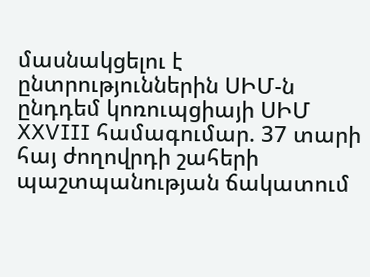մասնակցելու է ընտրություններին ՍԻՄ-ն ընդդեմ կոռուպցիայի ՍԻՄ XXVIII համագումար. 37 տարի հայ ժողովրդի շահերի պաշտպանության ճակատում